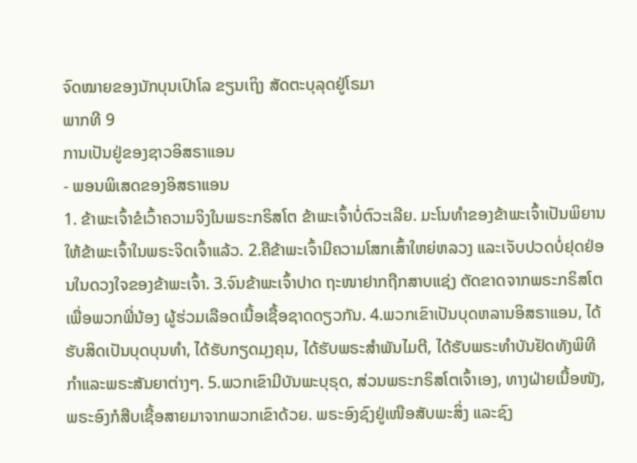ຈົດໝາຍຂອງນັກບຸນເປົາໂລ ຂຽນເຖິງ ສັດຕະບຸລຸດຢູ່ໂຣມາ
ພາກທີ 9
ການເປັນຢູ່ຂອງຊາວອິສຣາແອນ
- ພອນພິເສດຂອງອິສຣາແອນ
1. ຂ້າພະເຈົ້າຂໍເວົ້າຄວາມຈິງໃນພຣະກຣິສໂຕ ຂ້າພະເຈົ້າບໍ່ຕົວະເລີຍ. ມະໂນທຳຂອງຂ້າພະເຈົ້າເປັນພິຍານໃຫ້ຂ້າພະເຈົ້າໃນພຣະຈິດເຈົ້າແລ້ວ. 2.ຄືຂ້າພະເຈົ້າມີຄວາມໂສກເສົ້າໃຫຍ່ຫລວງ ແລະເຈັບປວດບໍ່ຢຸດຢ່ອນໃນດວງໃຈຂອງຂ້າພະເຈົ້າ. 3.ຈົນຂ້າພະເຈົ້າປາດ ຖະໜາຢາກຖືກສາບແຊ່ງ ຕັດຂາດຈາກພຣະກຣິສໂຕເພື່ອພວກພີ່ນ້ອງ ຜູ້ຮ່ວມເລືອດເນື້ອເຊື້ອຊາດດຽວກັນ. 4.ພວກເຂົາເປັນບຸດຫລານອິສຣາແອນ, ໄດ້ຮັບສິດເປັນບຸດບຸນທຳ, ໄດ້ຮັບກຽດມຸງຄຸນ, ໄດ້ຮັບພຣະສຳພັນໄມຕີ, ໄດ້ຮັບພຣະທຳບັນຢັດທັງພິທີກຳແລະພຣະສັນຍາຕ່າງໆ. 5.ພວກເຂົາມີບັນພະບຸຣຸດ, ສ່ວນພຣະກຣິສໂຕເຈົ້າເອງ, ທາງຝ່າຍເນື້ອໜັງ, ພຣະອົງກໍສືບເຊື້ອສາຍມາຈາກພວກເຂົາດ້ວຍ. ພຣະອົງຊົງຢູ່ເໜືອສັບພະສິ່ງ ແລະຊົງ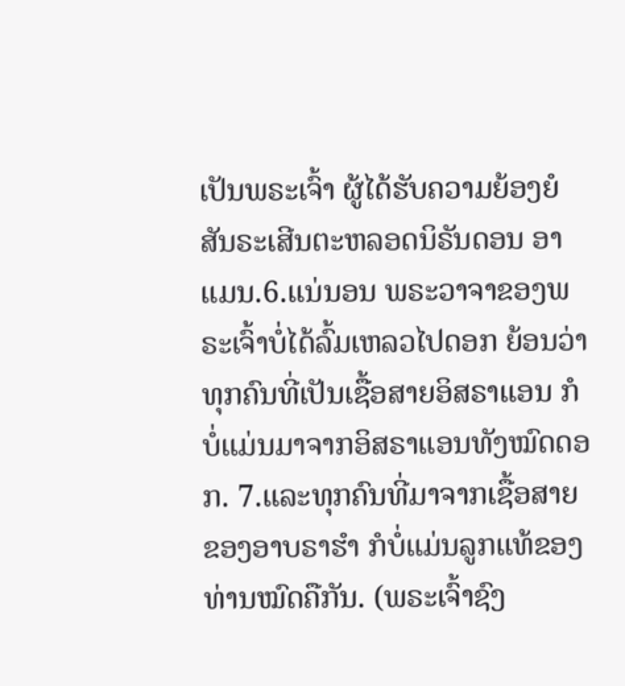ເປັນພຣະເຈົ້າ ຜູ້ໄດ້ຮັບຄວາມຍ້ອງຍໍສັນຣະເສີນຕະຫລອດນິຣັນດອນ ອາແມນ.6.ແນ່ນອນ ພຣະວາຈາຂອງພຣະເຈົ້າບໍ່ໄດ້ລົ້ມເຫລວໄປດອກ ຍ້ອນວ່າທຸກຄົນທີ່ເປັນເຊື້ອສາຍອິສຣາແອນ ກໍບໍ່ແມ່ນມາຈາກອິສຣາແອນທັງໝົດດອກ. 7.ແລະທຸກຄົນທີ່ມາຈາກເຊື້ອສາຍຂອງອາບຣາຮຳ ກໍບໍ່ແມ່ນລູກແທ້ຂອງທ່ານໝົດຄືກັນ. (ພຣະເຈົ້າຊົງ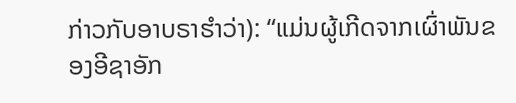ກ່າວກັບອາບຣາຮຳວ່າ): “ແມ່ນຜູ້ເກີດຈາກເຜົ່າພັນຂອງອີຊາອັກ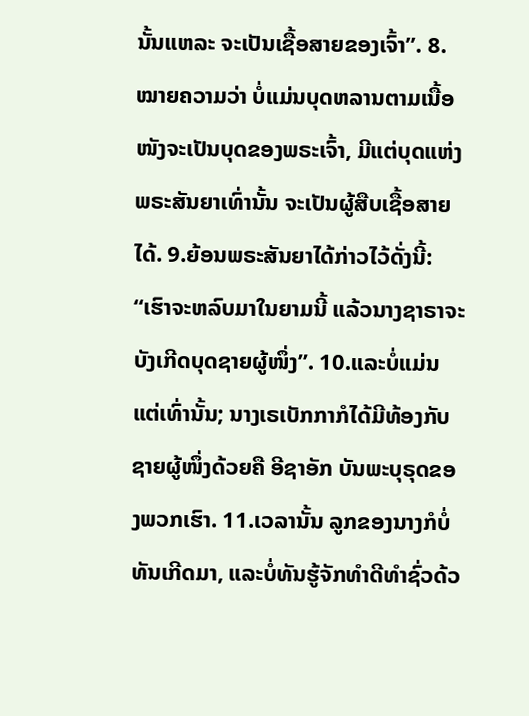ນັ້ນແຫລະ ຈະເປັນເຊື້ອສາຍຂອງເຈົ້າ”. 8.ໝາຍຄວາມວ່າ ບໍ່ແມ່ນບຸດຫລານຕາມເນື້ອໜັງຈະເປັນບຸດຂອງພຣະເຈົ້າ, ມີແຕ່ບຸດແຫ່ງພຣະສັນຍາເທົ່ານັ້ນ ຈະເປັນຜູ້ສືບເຊື້ອສາຍໄດ້. 9.ຍ້ອນພຣະສັນຍາໄດ້ກ່າວໄວ້ດັ່ງນີ້: “ເຮົາຈະຫລົບມາໃນຍາມນີ້ ແລ້ວນາງຊາຣາຈະບັງເກີດບຸດຊາຍຜູ້ໜຶ່ງ”. 10.ແລະບໍ່ແມ່ນແຕ່ເທົ່ານັ້ນ; ນາງເຣເບັກກາກໍໄດ້ມີທ້ອງກັບຊາຍຜູ້ໜຶ່ງດ້ວຍຄື ອີຊາອັກ ບັນພະບຸຣຸດຂອງພວກເຮົາ. 11.ເວລານັ້ນ ລູກຂອງນາງກໍບໍ່ທັນເກີດມາ, ແລະບໍ່ທັນຮູ້ຈັກທຳດີທຳຊົ່ວດ້ວ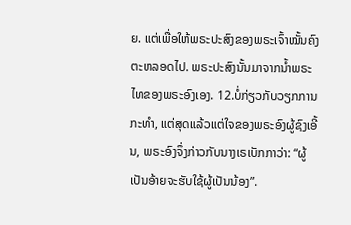ຍ. ແຕ່ເພື່ອໃຫ້ພຣະປະສົງຂອງພຣະເຈົ້າໝັ້ນຄົງຕະຫລອດໄປ. ພຣະປະສົງນັ້ນມາຈາກນ້ຳພຣະໄທຂອງພຣະອົງເອງ. 12.ບໍ່ກ່ຽວກັບວຽກການກະທຳ, ແຕ່ສຸດແລ້ວແຕ່ໃຈຂອງພຣະອົງຜູ້ຊົງເອີ້ນ, ພຣະອົງຈຶ່ງກ່າວກັບນາງເຣເບັກກາວ່າ: “ຜູ້ເປັນອ້າຍຈະຮັບໃຊ້ຜູ້ເປັນນ້ອງ”.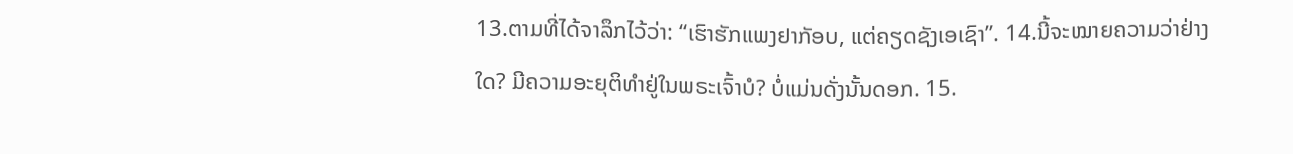13.ຕາມທີ່ໄດ້ຈາລຶກໄວ້ວ່າ: “ເຮົາຮັກແພງຢາກັອບ, ແຕ່ຄຽດຊັງເອເຊົາ”. 14.ນີ້ຈະໝາຍຄວາມວ່າຢ່າງໃດ? ມີຄວາມອະຍຸຕິທຳຢູ່ໃນພຣະເຈົ້າບໍ? ບໍ່ແມ່ນດັ່ງນັ້ນດອກ. 15.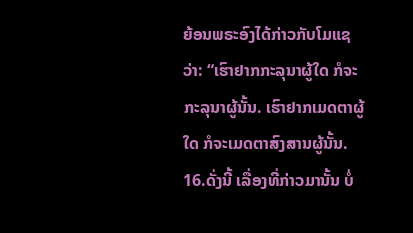ຍ້ອນພຣະອົງໄດ້ກ່າວກັບໂມແຊວ່າ: “ເຮົາຢາກກະລຸນາຜູ້ໃດ ກໍຈະກະລຸນາຜູ້ນັ້ນ. ເຮົາຢາກເມດຕາຜູ້ໃດ ກໍຈະເມດຕາສົງສານຜູ້ນັ້ນ. 16.ດັ່ງນີ້ ເລື່ອງທີ່ກ່າວມານັ້ນ ບໍ່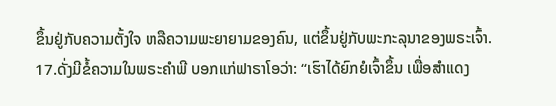ຂຶ້ນຢູ່ກັບຄວາມຕັ້ງໃຈ ຫລືຄວາມພະຍາຍາມຂອງຄົນ, ແຕ່ຂຶ້ນຢູ່ກັບພະກະລຸນາຂອງພຣະເຈົ້າ. 17.ດັ່ງມີຂໍ້ຄວາມໃນພຣະຄຳພີ ບອກແກ່ຟາຣາໂອວ່າ: “ເຮົາໄດ້ຍົກຍໍເຈົ້າຂຶ້ນ ເພື່ອສຳແດງ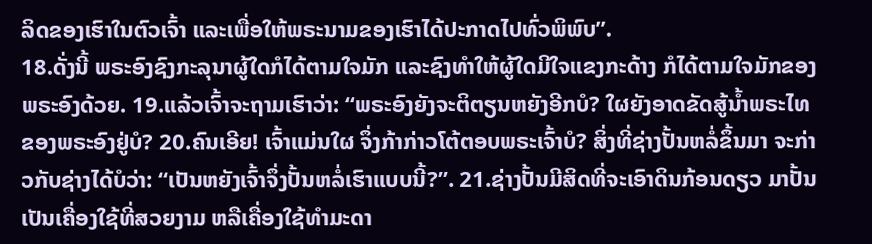ລິດຂອງເຮົາໃນຕົວເຈົ້າ ແລະເພື່ອໃຫ້ພຣະນາມຂອງເຮົາໄດ້ປະກາດໄປທົ່ວພິພົບ”.
18.ດັ່ງນີ້ ພຣະອົງຊົງກະລຸນາຜູ້ໃດກໍໄດ້ຕາມໃຈມັກ ແລະຊົງທຳໃຫ້ຜູ້ໃດມີໃຈແຂງກະດ້າງ ກໍໄດ້ຕາມໃຈມັກຂອງພຣະອົງດ້ວຍ. 19.ແລ້ວເຈົ້າຈະຖາມເຮົາວ່າ: “ພຣະອົງຍັງຈະຕິຕຽນຫຍັງອີກບໍ? ໃຜຍັງອາດຂັດສູ້ນ້ຳພຣະໄທຂອງພຣະອົງຢູ່ບໍ? 20.ຄົນເອີຍ! ເຈົ້າແມ່ນໃຜ ຈຶ່ງກ້າກ່າວໂຕ້ຕອບພຣະເຈົ້າບໍ? ສິ່ງທີ່ຊ່າງປັ້ນຫລໍ່ຂຶ້ນມາ ຈະກ່າວກັບຊ່າງໄດ້ບໍວ່າ: “ເປັນຫຍັງເຈົ້າຈຶ່ງປັ້ນຫລໍ່ເຮົາແບບນີ້?”. 21.ຊ່າງປັ້ນມີສິດທີ່ຈະເອົາດິນກ້ອນດຽວ ມາປັ້ນເປັນເຄື່ອງໃຊ້ທີ່ສວຍງາມ ຫລືເຄື່ອງໃຊ້ທຳມະດາ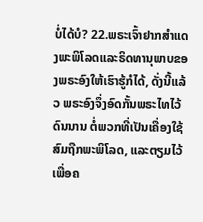ບໍ່ໄດ້ບໍ? 22.ພຣະເຈົ້າຢາກສຳແດງພະພິໂລດແລະຣິດທານຸພາບຂອງພຣະອົງໃຫ້ເຮົາຮູ້ກໍໄດ້, ດັ່ງນີ້ແລ້ວ ພຣະອົງຈຶ່ງອົດກັ້ນພຣະໄທໄວ້ດົນນານ ຕໍ່ພວກທີ່ເປັນເຄື່ອງໃຊ້ສົມຖືກພະພິໂລດ, ແລະຕຽມໄວ້ເພື່ອຄ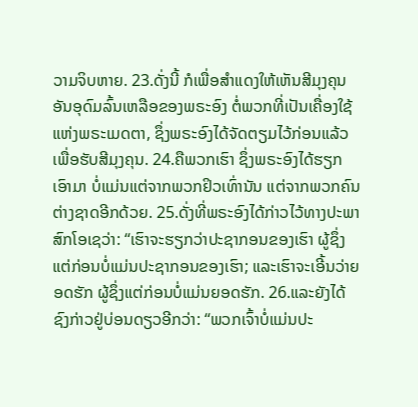ວາມຈິບຫາຍ. 23.ດັ່ງນີ້ ກໍເພື່ອສຳແດງໃຫ້ເຫັນສີມຸງຄຸນອັນອຸດົມລົ້ນເຫລືອຂອງພຣະອົງ ຕໍ່ພວກທີ່ເປັນເຄື່ອງໃຊ້ແຫ່ງພຣະເມດຕາ, ຊຶ່ງພຣະອົງໄດ້ຈັດຕຽມໄວ້ກ່ອນແລ້ວເພື່ອຮັບສີມຸງຄຸນ. 24.ຄືພວກເຮົາ ຊຶ່ງພຣະອົງໄດ້ຮຽກເອົາມາ ບໍ່ແມ່ນແຕ່ຈາກພວກຢິວເທົ່ານັນ ແຕ່ຈາກພວກຄົນຕ່າງຊາດອີກດ້ວຍ. 25.ດັ່ງທີ່ພຣະອົງໄດ້ກ່າວໄວ້ທາງປະພາສົກໂອເຊວ່າ: “ເຮົາຈະຮຽກວ່າປະຊາກອນຂອງເຮົາ ຜູ້ຊຶ່ງແຕ່ກ່ອນບໍ່ແມ່ນປະຊາກອນຂອງເຮົາ; ແລະເຮົາຈະເອີ້ນວ່າຍອດຮັກ ຜູ້ຊຶ່ງແຕ່ກ່ອນບໍ່ແມ່ນຍອດຮັກ. 26.ແລະຍັງໄດ້ຊົງກ່າວຢູ່ບ່ອນດຽວອີກວ່າ: “ພວກເຈົ້າບໍ່ແມ່ນປະ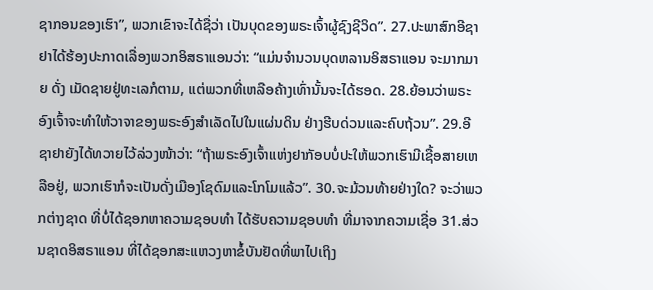ຊາກອນຂອງເຮົາ”, ພວກເຂົາຈະໄດ້ຊື່ວ່າ ເປັນບຸດຂອງພຣະເຈົ້າຜູ້ຊົງຊີວິດ”. 27.ປະພາສົກອີຊາຢາໄດ້ຮ້ອງປະກາດເລື່ອງພວກອິສຣາແອນວ່າ: “ແມ່ນຈຳນວນບຸດຫລານອິສຣາແອນ ຈະມາກມາຍ ດັ່ງ ເມັດຊາຍຢູ່ທະເລກໍຕາມ, ແຕ່ພວກທີ່ເຫລືອຄ້າງເທົ່ານັ້ນຈະໄດ້ຮອດ. 28.ຍ້ອນວ່າພຣະອົງເຈົ້າຈະທຳໃຫ້ວາຈາຂອງພຣະອົງສຳເລັດໄປໃນແຜ່ນດິນ ຢ່າງຮີບດ່ວນແລະຄົບຖ້ວນ”. 29.ອີຊາຢາຍັງໄດ້ທວາຍໄວ້ລ່ວງໜ້າວ່າ: “ຖ້າພຣະອົງເຈົ້າແຫ່ງຢາກັອບບໍ່ປະໃຫ້ພວກເຮົາມີເຊື້ອສາຍເຫລືອຢູ່, ພວກເຮົາກໍຈະເປັນດັ່ງເມືອງໂຊດົມແລະໂກໂມແລ້ວ”. 30.ຈະມ້ວນທ້າຍຢ່າງໃດ? ຈະວ່າພວກຕ່າງຊາດ ທີ່ບໍ່ໄດ້ຊອກຫາຄວາມຊອບທຳ ໄດ້ຮັບຄວາມຊອບທຳ ທີ່ມາຈາກຄວາມເຊື່ອ 31.ສ່ວນຊາດອິສຣາແອນ ທີ່ໄດ້ຊອກສະແຫວງຫາຂໍ້ບັນຢັດທີ່ພາໄປເຖິງ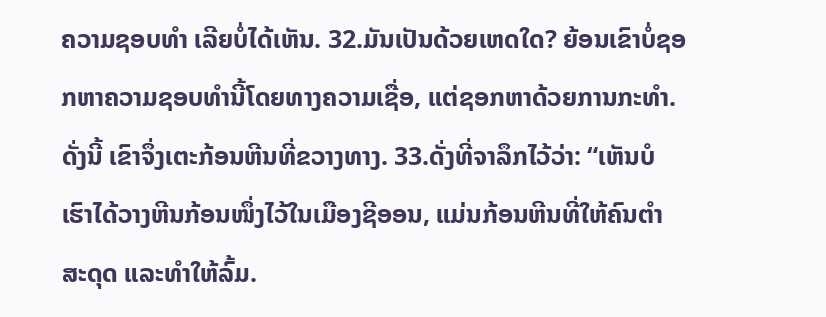ຄວາມຊອບທຳ ເລີຍບໍ່ໄດ້ເຫັນ. 32.ມັນເປັນດ້ວຍເຫດໃດ? ຍ້ອນເຂົາບໍ່ຊອກຫາຄວາມຊອບທຳນີ້ໂດຍທາງຄວາມເຊື່ອ, ແຕ່ຊອກຫາດ້ວຍການກະທຳ. ດັ່ງນີ້ ເຂົາຈຶ່ງເຕະກ້ອນຫີນທີ່ຂວາງທາງ. 33.ດັ່ງທີ່ຈາລຶກໄວ້ວ່າ: “ເຫັນບໍ ເຮົາໄດ້ວາງຫີນກ້ອນໜຶ່ງໄວ້ໃນເມືອງຊີອອນ, ແມ່ນກ້ອນຫີນທີ່ໃຫ້ຄົນຕຳສະດຸດ ແລະທຳໃຫ້ລົ້ມ.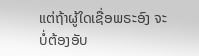ແຕ່ຖ້າຜູ້ໃດເຊື່ອພຣະອົງ ຈະບໍ່ຕ້ອງອັບ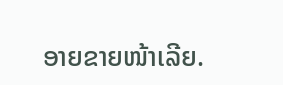ອາຍຂາຍໜ້າເລີຍ.